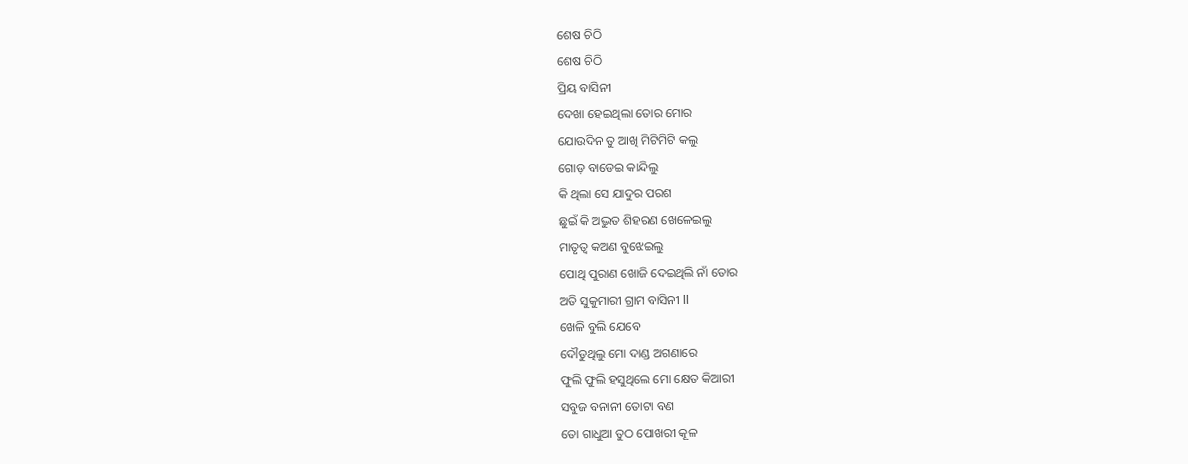ଶେଷ ଚିଠି
ଶେଷ ଚିଠି
ପ୍ରିୟ ବାସିନୀ
ଦେଖା ହେଇଥିଲା ତୋର ମୋର
ଯୋଉଦିନ ତୁ ଆଖି ମିଟିମିଟି କଲୁ
ଗୋଡ଼ ବାଡେଇ କାନ୍ଦିଲୁ
କି ଥିଲା ସେ ଯାଦୁର ପରଶ
ଛୁଇଁ କି ଅଦ୍ଭୁତ ଶିହରଣ ଖେଳେଇଲୁ
ମାତୃତ୍ୱ କଅଣ ବୁଝେଇଲୁ
ପୋଥି ପୁରାଣ ଖୋଜି ଦେଇଥିଲି ନାଁ ତୋର
ଅତି ସୁକୁମାରୀ ଗ୍ରାମ ବାସିନୀ ll
ଖେଳି ବୁଲି ଯେବେ
ଦୌଡୁଥିଲୁ ମୋ ଦାଣ୍ଡ ଅଗଣାରେ
ଫୁଲି ଫୁଲି ହସୁଥିଲେ ମୋ କ୍ଷେତ କିଆରୀ
ସବୁଜ ବନାନୀ ତୋଟା ବଣ
ତୋ ଗାଧୁଆ ତୁଠ ପୋଖରୀ କୂଳ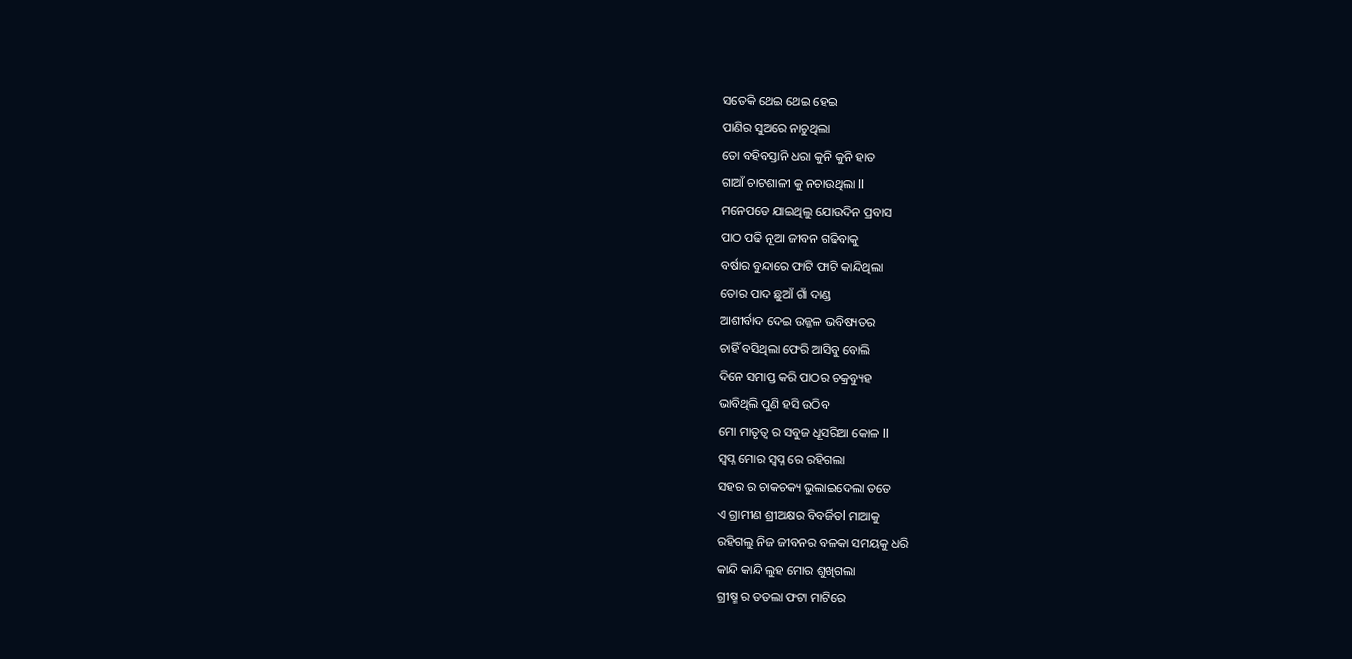ସତେକି ଥେଇ ଥେଇ ହେଇ
ପାଣିର ସୁଅରେ ନାଚୁଥିଲା
ତୋ ବହିବସ୍ତାନି ଧରା କୁନି କୁନି ହାତ
ଗାଆଁ ଚାଟଶାଳୀ କୁ ନଚାଉଥିଲା ll
ମନେପଡେ ଯାଇଥିଲୁ ଯୋଉଦିନ ପ୍ରବାସ
ପାଠ ପଢି ନୂଆ ଜୀବନ ଗଢିବାକୁ
ବର୍ଷାର ବୁନ୍ଦାରେ ଫାଟି ଫାଟି କାନ୍ଦିଥିଲା
ତୋର ପାଦ ଛୁଆଁ ଗାଁ ଦାଣ୍ଡ
ଆଶୀର୍ବାଦ ଦେଇ ଉଜ୍ଜଳ ଭବିଷ୍ୟତର
ଚାହିଁ ବସିଥିଲା ଫେରି ଆସିବୁ ବୋଲି
ଦିନେ ସମାପ୍ତ କରି ପାଠର ଚକ୍ରବ୍ୟୁହ
ଭାବିଥିଲି ପୁଣି ହସି ଉଠିବ
ମୋ ମାତୃତ୍ୱ ର ସବୁଜ ଧୂସରିଆ କୋଳ ll
ସ୍ୱପ୍ନ ମୋର ସ୍ୱପ୍ନ ରେ ରହିଗଲା
ସହର ର ଚାକଚକ୍ୟ ଭୁଲାଇଦେଲା ତତେ
ଏ ଗ୍ରାମୀଣ ଶ୍ରୀଅକ୍ଷର ବିବର୍ଜିତl ମାଆକୁ
ରହିଗଲୁ ନିଜ ଜୀବନର ବଳକା ସମୟକୁ ଧରି
କାନ୍ଦି କାନ୍ଦି ଲୁହ ମୋର ଶୁଖିଗଲା
ଗ୍ରୀଷ୍ମ ର ତତଲା ଫଟା ମାଟିରେ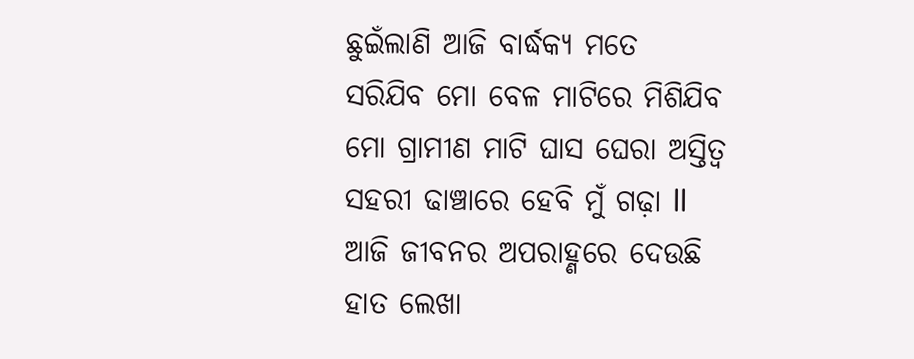ଛୁଇଁଲାଣି ଆଜି ବାର୍ଦ୍ଧକ୍ୟ ମତେ
ସରିଯିବ ମୋ ବେଳ ମାଟିରେ ମିଶିଯିବ
ମୋ ଗ୍ରାମୀଣ ମାଟି ଘାସ ଘେରା ଅସ୍ତିତ୍ବ
ସହରୀ ଢାଞ୍ଚାରେ ହେବି ମୁଁ ଗଢ଼ା ll
ଆଜି ଜୀବନର ଅପରାହ୍ଣରେ ଦେଉଛି
ହାତ ଲେଖା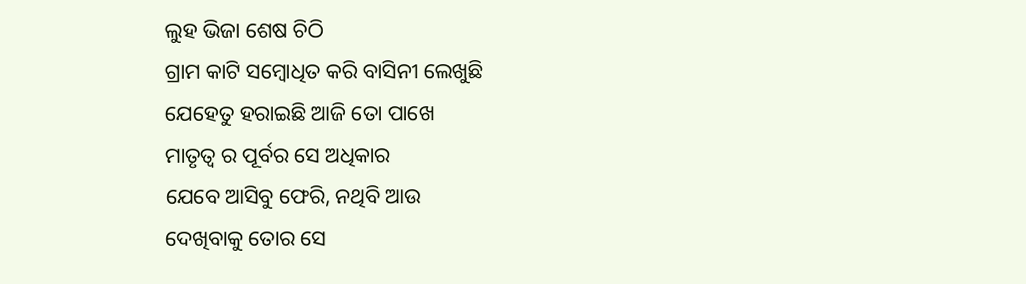ଲୁହ ଭିଜା ଶେଷ ଚିଠି
ଗ୍ରାମ କାଟି ସମ୍ବୋଧିତ କରି ବାସିନୀ ଲେଖୁଛି
ଯେହେତୁ ହରାଇଛି ଆଜି ତୋ ପାଖେ
ମାତୃତ୍ୱ ର ପୂର୍ବର ସେ ଅଧିକାର
ଯେବେ ଆସିବୁ ଫେରି, ନଥିବି ଆଉ
ଦେଖିବାକୁ ତୋର ସେ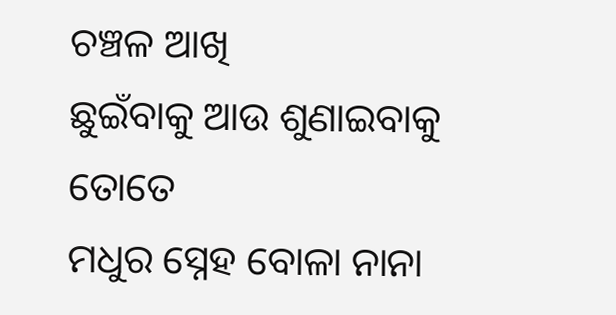ଚଞ୍ଚଳ ଆଖି
ଛୁଇଁବାକୁ ଆଉ ଶୁଣାଇବାକୁ ତୋତେ
ମଧୁର ସ୍ନେହ ବୋଳା ନାନା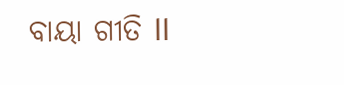ବାୟା ଗୀତି ll